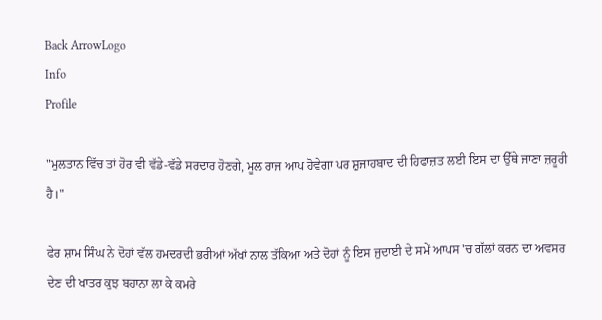Back ArrowLogo
Info
Profile

"ਮੁਲਤਾਨ ਵਿੱਚ ਤਾਂ ਹੋਰ ਵੀ ਵੱਡੇ-ਵੱਡੇ ਸਰਦਾਰ ਹੋਣਗੇ, ਮੂਲ ਰਾਜ ਆਪ ਹੋਵੇਗਾ ਪਰ ਸ਼ੁਜਾਹਬਾਦ ਦੀ ਹਿਫਾਜ਼ਤ ਲਈ ਇਸ ਦਾ ਉੱਥੇ ਜਾਣਾ ਜ਼ਰੂਰੀ ਹੈ।"

ਫੇਰ ਸ਼ਾਮ ਸਿੰਘ ਨੇ ਦੋਹਾਂ ਵੱਲ ਹਮਦਰਦੀ ਭਰੀਆਂ ਅੱਖਾਂ ਨਾਲ ਤੱਕਿਆ ਅਤੇ ਦੋਹਾਂ ਨੂੰ ਇਸ ਜੁਦਾਈ ਦੇ ਸਮੇਂ ਆਪਸ 'ਚ ਗੱਲਾਂ ਕਰਨ ਦਾ ਅਵਸਰ ਦੇਣ ਦੀ ਖਾਤਰ ਕੁਝ ਬਹਾਨਾ ਲਾ ਕੇ ਕਮਰੇ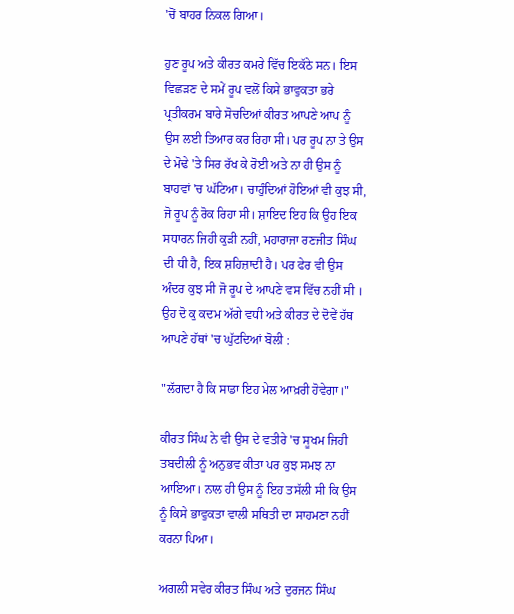'ਚੋਂ ਬਾਹਰ ਨਿਕਲ ਗਿਆ।

ਹੁਣ ਰੂਪ ਅਤੇ ਕੀਰਤ ਕਮਰੇ ਵਿੱਚ ਇਕੱਠੇ ਸਨ। ਇਸ ਵਿਛੜਣ ਦੇ ਸਮੇਂ ਰੂਪ ਵਲੋਂ ਕਿਸੇ ਭਾਵੁਕਤਾ ਭਰੇ ਪ੍ਰਤੀਕਰਮ ਬਾਰੇ ਸੋਚਦਿਆਂ ਕੀਰਤ ਆਪਣੇ ਆਪ ਨੂੰ ਉਸ ਲਈ ਤਿਆਰ ਕਰ ਰਿਹਾ ਸੀ। ਪਰ ਰੂਪ ਨਾ ਤੇ ਉਸ ਦੇ ਮੋਢੇ 'ਤੇ ਸਿਰ ਰੱਖ ਕੇ ਰੋਈ ਅਤੇ ਨਾ ਹੀ ਉਸ ਨੂੰ ਬਾਹਵਾਂ 'ਚ ਘੱਟਿਆ। ਚਾਹੁੰਦਿਆਂ ਹੋਇਆਂ ਵੀ ਕੁਝ ਸੀ, ਜੋ ਰੂਪ ਨੂੰ ਰੋਕ ਰਿਹਾ ਸੀ। ਸ਼ਾਇਦ ਇਹ ਕਿ ਉਹ ਇਕ ਸਧਾਰਨ ਜਿਹੀ ਕੁੜੀ ਨਹੀਂ, ਮਹਾਰਾਜਾ ਰਣਜੀਤ ਸਿੰਘ ਦੀ ਧੀ ਹੈ, ਇਕ ਸ਼ਹਿਜ਼ਾਦੀ ਹੈ। ਪਰ ਫੇਰ ਵੀ ਉਸ ਅੰਦਰ ਕੁਝ ਸੀ ਜੋ ਰੂਪ ਦੇ ਆਪਣੇ ਵਸ ਵਿੱਚ ਨਹੀਂ ਸੀ । ਉਹ ਦੋ ਕੁ ਕਦਮ ਅੱਗੇ ਵਧੀ ਅਤੇ ਕੀਰਤ ਦੇ ਦੋਵੇਂ ਹੱਥ ਆਪਣੇ ਹੱਥਾਂ 'ਚ ਘੁੱਟਦਿਆਂ ਬੋਲੀ :

"ਲੱਗਦਾ ਹੈ ਕਿ ਸਾਡਾ ਇਹ ਮੇਲ ਆਖ਼ਰੀ ਹੋਵੇਗਾ।"

ਕੀਰਤ ਸਿੰਘ ਨੇ ਵੀ ਉਸ ਦੇ ਵਤੀਰੇ 'ਚ ਸੂਖਮ ਜਿਹੀ ਤਬਦੀਲੀ ਨੂੰ ਅਨੁਭਵ ਕੀਤਾ ਪਰ ਕੁਝ ਸਮਝ ਨਾ ਆਇਆ। ਨਾਲ ਹੀ ਉਸ ਨੂੰ ਇਹ ਤਸੱਲੀ ਸੀ ਕਿ ਉਸ ਨੂੰ ਕਿਸੇ ਭਾਵੁਕਤਾ ਵਾਲੀ ਸਥਿਤੀ ਦਾ ਸਾਹਮਣਾ ਨਹੀਂ ਕਰਨਾ ਪਿਆ।

ਅਗਲੀ ਸਵੇਰ ਕੀਰਤ ਸਿੰਘ ਅਤੇ ਦੁਰਜਨ ਸਿੰਘ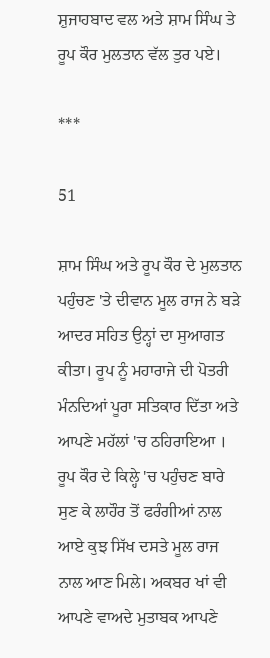ਸ਼ੁਜਾਹਬਾਦ ਵਲ ਅਤੇ ਸ਼ਾਮ ਸਿੰਘ ਤੇ ਰੂਪ ਕੌਰ ਮੁਲਤਾਨ ਵੱਲ ਤੁਰ ਪਏ।

***

51

ਸ਼ਾਮ ਸਿੰਘ ਅਤੇ ਰੂਪ ਕੌਰ ਦੇ ਮੁਲਤਾਨ ਪਹੁੰਚਣ 'ਤੇ ਦੀਵਾਨ ਮੂਲ ਰਾਜ ਨੇ ਬੜੇ ਆਦਰ ਸਹਿਤ ਉਨ੍ਹਾਂ ਦਾ ਸੁਆਗਤ ਕੀਤਾ। ਰੂਪ ਨੂੰ ਮਹਾਰਾਜੇ ਦੀ ਪੋਤਰੀ ਮੰਨਦਿਆਂ ਪੂਰਾ ਸਤਿਕਾਰ ਦਿੱਤਾ ਅਤੇ ਆਪਣੇ ਮਹੱਲਾਂ 'ਚ ਠਹਿਰਾਇਆ । ਰੂਪ ਕੌਰ ਦੇ ਕਿਲ੍ਹੇ 'ਚ ਪਹੁੰਚਣ ਬਾਰੇ ਸੁਣ ਕੇ ਲਾਹੌਰ ਤੋਂ ਫਰੰਗੀਆਂ ਨਾਲ ਆਏ ਕੁਝ ਸਿੱਖ ਦਸਤੇ ਮੂਲ ਰਾਜ ਨਾਲ ਆਣ ਮਿਲੇ। ਅਕਬਰ ਖਾਂ ਵੀ ਆਪਣੇ ਵਾਅਦੇ ਮੁਤਾਬਕ ਆਪਣੇ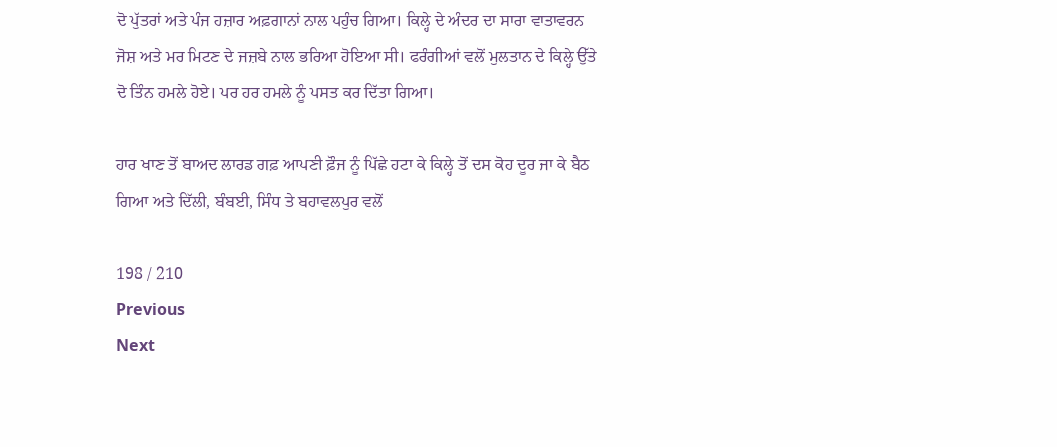ਦੋ ਪੁੱਤਰਾਂ ਅਤੇ ਪੰਜ ਹਜ਼ਾਰ ਅਫ਼ਗਾਨਾਂ ਨਾਲ ਪਹੁੰਚ ਗਿਆ। ਕਿਲ੍ਹੇ ਦੇ ਅੰਦਰ ਦਾ ਸਾਰਾ ਵਾਤਾਵਰਨ ਜੋਸ਼ ਅਤੇ ਮਰ ਮਿਟਣ ਦੇ ਜਜ਼ਬੇ ਨਾਲ ਭਰਿਆ ਹੋਇਆ ਸੀ। ਫਰੰਗੀਆਂ ਵਲੋਂ ਮੁਲਤਾਨ ਦੇ ਕਿਲ੍ਹੇ ਉੱਤੇ ਦੋ ਤਿੰਨ ਹਮਲੇ ਹੋਏ। ਪਰ ਹਰ ਹਮਲੇ ਨੂੰ ਪਸਤ ਕਰ ਦਿੱਤਾ ਗਿਆ।

ਹਾਰ ਖਾਣ ਤੋਂ ਬਾਅਦ ਲਾਰਡ ਗਫ਼ ਆਪਣੀ ਫ਼ੌਜ ਨੂੰ ਪਿੱਛੇ ਹਟਾ ਕੇ ਕਿਲ੍ਹੇ ਤੋਂ ਦਸ ਕੋਹ ਦੂਰ ਜਾ ਕੇ ਬੈਠ ਗਿਆ ਅਤੇ ਦਿੱਲੀ, ਬੰਬਈ, ਸਿੰਧ ਤੇ ਬਹਾਵਲਪੁਰ ਵਲੋਂ

198 / 210
Previous
Next